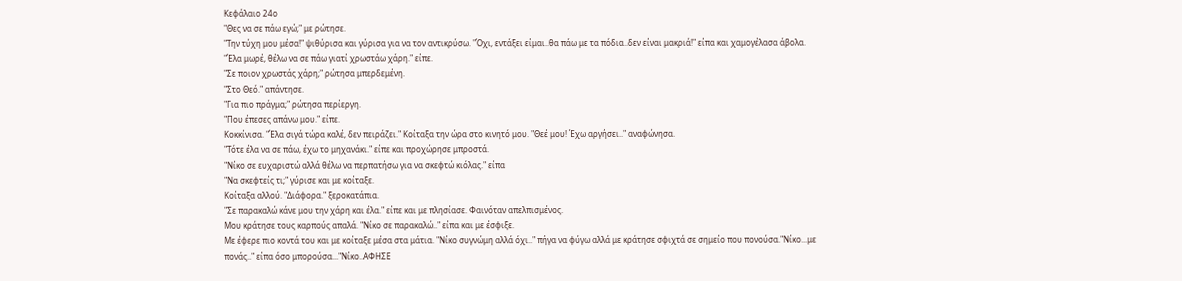Κεφάλαιο 24ο
"Θες να σε πάω εγώ;" με ρώτησε.
"Την τύχη μου μέσα!" ψιθύρισα και γύρισα για να τον αντικρύσω. "Όχι, εντάξει είμαι..θα πάω με τα πόδια..δεν είναι μακριά!" είπα και χαμογέλασα άβολα.
"Έλα μωρέ, θέλω να σε πάω γιατί χρωστάω χάρη." είπε.
"Σε ποιον χρωστάς χάρη;" ρώτησα μπερδεμένη.
"Στο Θεό." απάντησε.
"Για πιο πράγμα;" ρώτησα περίεργη.
"Που έπεσες απάνω μου." είπε.
Κοκκίνισα. "Έλα σιγά τώρα καλέ, δεν πειράζει." Κοίταξα την ώρα στο κινητό μου. "Θεέ μου! Έχω αργήσει.." αναφώνησα.
"Τότε έλα να σε πάω, έχω το μηχανάκι." είπε και προχώρησε μπροστά.
"Νίκο σε ευχαριστώ αλλά θέλω να περπατήσω για να σκεφτώ κιόλας." είπα
"Να σκεφτείς τι;" γύρισε και με κοίταξε.
Κοίταξα αλλού. "Διάφορα." ξεροκατάπια.
"Σε παρακαλώ κάνε μου την χάρη και έλα." είπε και με πλησίασε. Φαινόταν απελπισμένος.
Μου κράτησε τους καρπούς απαλά. "Νίκο σε παρακαλώ.." είπα και με έσφιξε.
Με έφερε πιο κοντά του και με κοίταξε μέσα στα μάτια. "Νίκο συγνώμη αλλά όχι.." πήγα να φύγω αλλά με κράτησε σφιχτά σε σημείο που πονούσα."Νίκο...με πονάς.." είπα όσο μπορούσα..."Νίκο..ΑΦΗΣΕ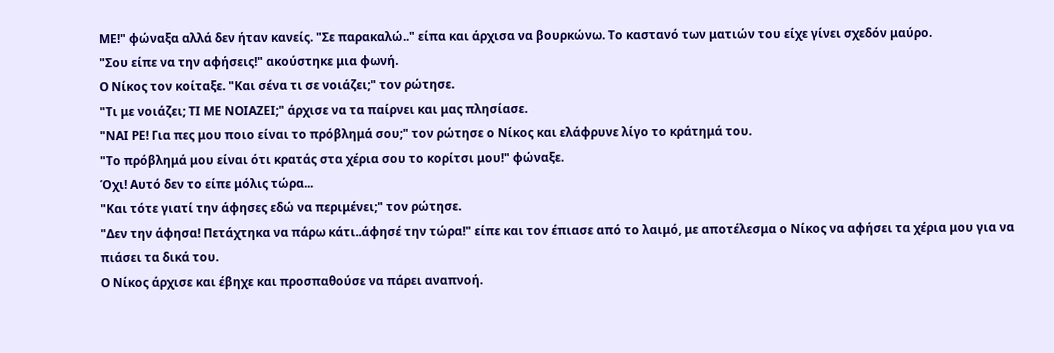ΜΕ!" φώναξα αλλά δεν ήταν κανείς. "Σε παρακαλώ.." είπα και άρχισα να βουρκώνω. Το καστανό των ματιών του είχε γίνει σχεδόν μαύρο.
"Σου είπε να την αφήσεις!" ακούστηκε μια φωνή.
Ο Νίκος τον κοίταξε. "Και σένα τι σε νοιάζει;" τον ρώτησε.
"Τι με νοιάζει; ΤΙ ΜΕ ΝΟΙΑΖΕΙ;" άρχισε να τα παίρνει και μας πλησίασε.
"ΝΑΙ ΡΕ! Για πες μου ποιο είναι το πρόβλημά σου;" τον ρώτησε ο Νίκος και ελάφρυνε λίγο το κράτημά του.
"Το πρόβλημά μου είναι ότι κρατάς στα χέρια σου το κορίτσι μου!" φώναξε.
Όχι! Αυτό δεν το είπε μόλις τώρα...
"Και τότε γιατί την άφησες εδώ να περιμένει;" τον ρώτησε.
"Δεν την άφησα! Πετάχτηκα να πάρω κάτι..άφησέ την τώρα!" είπε και τον έπιασε από το λαιμό, με αποτέλεσμα ο Νίκος να αφήσει τα χέρια μου για να πιάσει τα δικά του.
Ο Νίκος άρχισε και έβηχε και προσπαθούσε να πάρει αναπνοή.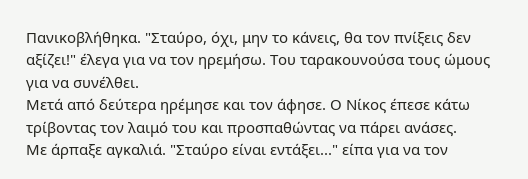Πανικοβλήθηκα. "Σταύρο, όχι, μην το κάνεις, θα τον πνίξεις δεν αξίζει!" έλεγα για να τον ηρεμήσω. Του ταρακουνούσα τους ώμους για να συνέλθει.
Μετά από δεύτερα ηρέμησε και τον άφησε. Ο Νίκος έπεσε κάτω τρίβοντας τον λαιμό του και προσπαθώντας να πάρει ανάσες.
Με άρπαξε αγκαλιά. "Σταύρο είναι εντάξει..." είπα για να τον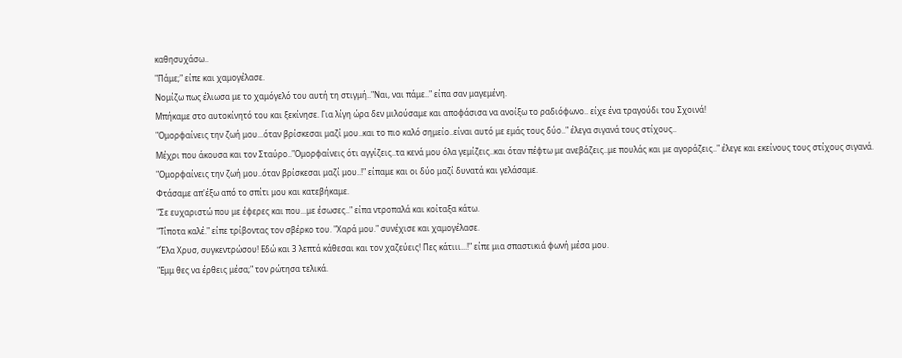καθησυχάσω..
"Πάμε;" είπε και χαμογέλασε.
Νομίζω πως έλιωσα με το χαμόγελό του αυτή τη στιγμή.."Ναι, ναι πάμε.." είπα σαν μαγεμένη.
Μπήκαμε στο αυτοκίνητό του και ξεκίνησε. Για λίγη ώρα δεν μιλούσαμε και αποφάσισα να ανοίξω το ραδιόφωνο.. είχε ένα τραγούδι του Σχοινά!
"Ομορφαίνεις την ζωή μου...όταν βρίσκεσαι μαζί μου..και το πιο καλό σημείο..είναι αυτό με εμάς τους δύο.." έλεγα σιγανά τους στίχους..
Μέχρι που άκουσα και τον Σταύρο.."Ομορφαίνεις ότι αγγίζεις..τα κενά μου όλα γεμίζεις..και όταν πέφτω με ανεβάζεις..με πουλάς και με αγοράζεις.." έλεγε και εκείνους τους στίχους σιγανά.
"Ομορφαίνεις την ζωή μου..όταν βρίσκεσαι μαζί μου..!" είπαμε και οι δύο μαζί δυνατά και γελάσαμε.
Φτάσαμε απ'έξω από το σπίτι μου και κατεβήκαμε.
"Σε ευχαριστώ που με έφερες και που...με έσωσες.." είπα ντροπαλά και κοίταξα κάτω.
"Τίποτα καλέ." είπε τρίβοντας τον σβέρκο του. "Χαρά μου." συνέχισε και χαμογέλασε.
"Έλα Χρυσ, συγκεντρώσου! Εδώ και 3 λεπτά κάθεσαι και τον χαζεύεις! Πες κάτιιι...!" είπε μια σπαστικιά φωνή μέσα μου.
"Εμμ θες να έρθεις μέσα;" τον ρώτησα τελικά.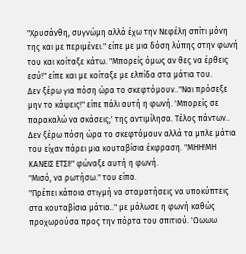"Χρυσάνθη, συγνώμη αλλά έχω την Νεφέλη σπίτι μόνη της και με περιμένει." είπε με μια δόση λύπης στην φωνή του και κοίταξε κάτω. "Μπορείς όμως αν θες να έρθεις εσύ!" είπε και με κοίταξε με ελπίδα στα μάτια του.
Δεν ξέρω για πόση ώρα το σκεφτόμουν.."Ναι πρόσεξε μην το κάψεις!" είπε πάλι αυτή η φωνή. 'Μπορείς σε παρακαλώ να σκάσεις;' της αντιμίλησα. Τέλος πάντων.. Δεν ξέρω πόση ώρα το σκεφτόμουν αλλά τα μπλε μάτια του είχαν πάρει μια κουταβίσια έκφραση. "ΜΗΗ!ΜΗ ΚΑΝΕΙΣ ΕΤΣΙ!" φώναξε αυτή η φωνή.
"Μισό, να ρωτήσω." του είπα.
"Πρέπει κάποια στιγμή να σταματήσεις να υποκύπτεις στα κουταβίσια μάτια.." με μάλωσε η φωνή καθώς προχωρούσα προς την πόρτα του σπιτιού. 'Ωωωω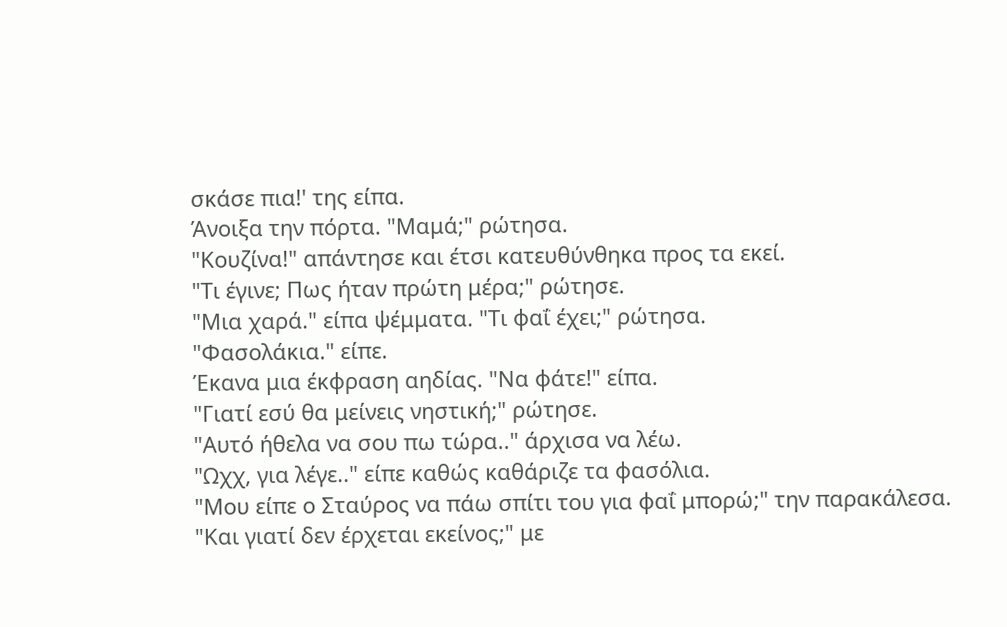σκάσε πια!' της είπα.
Άνοιξα την πόρτα. "Μαμά;" ρώτησα.
"Κουζίνα!" απάντησε και έτσι κατευθύνθηκα προς τα εκεί.
"Τι έγινε; Πως ήταν πρώτη μέρα;" ρώτησε.
"Μια χαρά." είπα ψέμματα. "Τι φαΐ έχει;" ρώτησα.
"Φασολάκια." είπε.
Έκανα μια έκφραση αηδίας. "Να φάτε!" είπα.
"Γιατί εσύ θα μείνεις νηστική;" ρώτησε.
"Αυτό ήθελα να σου πω τώρα.." άρχισα να λέω.
"Ωχχ, για λέγε.." είπε καθώς καθάριζε τα φασόλια.
"Μου είπε ο Σταύρος να πάω σπίτι του για φαΐ μπορώ;" την παρακάλεσα.
"Και γιατί δεν έρχεται εκείνος;" με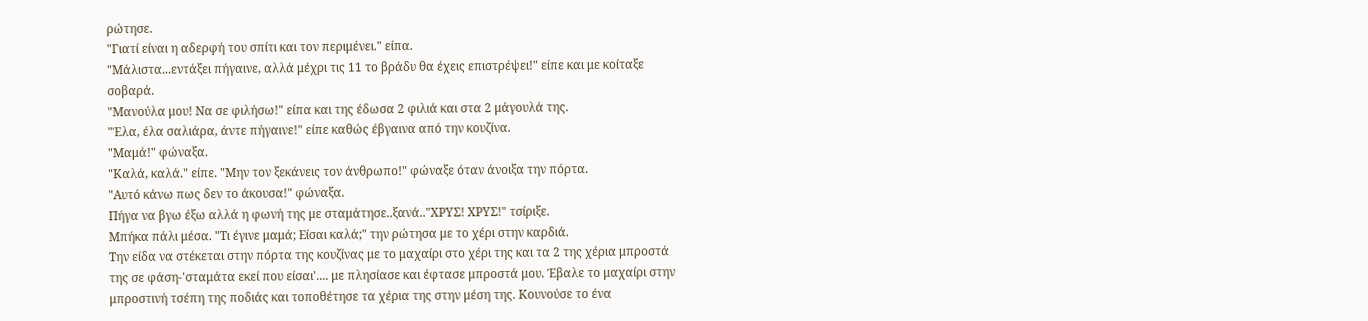ρώτησε.
"Γιατί είναι η αδερφή του σπίτι και τον περιμένει." είπα.
"Μάλιστα...εντάξει πήγαινε, αλλά μέχρι τις 11 το βράδυ θα έχεις επιστρέψει!" είπε και με κοίταξε σοβαρά.
"Μανούλα μου! Να σε φιλήσω!" είπα και της έδωσα 2 φιλιά και στα 2 μάγουλά της.
"Έλα, έλα σαλιάρα, άντε πήγαινε!" είπε καθώς έβγαινα από την κουζίνα.
"Μαμά!" φώναξα.
"Καλά, καλά." είπε. "Μην τον ξεκάνεις τον άνθρωπο!" φώναξε όταν άνοιξα την πόρτα.
"Αυτό κάνω πως δεν το άκουσα!" φώναξα.
Πήγα να βγω έξω αλλά η φωνή της με σταμάτησε..ξανά.."ΧΡΥΣ! ΧΡΥΣ!" τσίριξε.
Μπήκα πάλι μέσα. "Τι έγινε μαμά; Είσαι καλά;" την ρώτησα με το χέρι στην καρδιά.
Την είδα να στέκεται στην πόρτα της κουζίνας με το μαχαίρι στο χέρι της και τα 2 της χέρια μπροστά της σε φάση-'σταμάτα εκεί που είσαι'.... με πλησίασε και έφτασε μπροστά μου. Έβαλε το μαχαίρι στην μπροστινή τσέπη της ποδιάς και τοποθέτησε τα χέρια της στην μέση της. Κουνούσε το ένα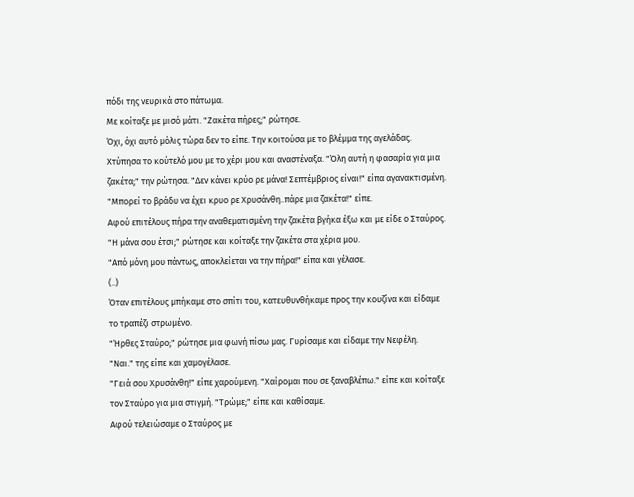πόδι της νευρικά στο πάτωμα.
Με κοίταξε με μισό μάτι. "Ζακέτα πήρες;" ρώτησε.
Όχι, όχι αυτό μόλις τώρα δεν το είπε. Την κοιτούσα με το βλέμμα της αγελάδας.
Χτύπησα το κούτελό μου με το χέρι μου και αναστέναξα. "Όλη αυτή η φασαρία για μια ζακέτα;" την ρώτησα. "Δεν κάνει κρύο ρε μάνα! Σεπτέμβριος είναι!" είπα αγανακτισμένη.
"Μπορεί το βράδυ να έχει κρυο ρε Χρυσάνθη..πάρε μια ζακέτα!" είπε.
Αφού επιτέλους πήρα την αναθεματισμένη την ζακέτα βγήκα έξω και με είδε ο Σταύρος.
"Η μάνα σου έτσι;" ρώτησε και κοίταξε την ζακέτα στα χέρια μου.
"Από μόνη μου πάντως, αποκλείεται να την πήρα!" είπα και γέλασε.
(..)
Όταν επιτέλους μπήκαμε στο σπίτι του, κατευθυνθήκαμε προς την κουζίνα και είδαμε το τραπέζι στρωμένο.
"Ήρθες Σταύρο;" ρώτησε μια φωνή πίσω μας. Γυρίσαμε και είδαμε την Νεφέλη.
"Ναι." της είπε και χαμογέλασε.
"Γειά σου Χρυσάνθη!" είπε χαρούμενη. "Χαίρομαι που σε ξαναβλέπω." είπε και κοίταξε τον Σταύρο για μια στιγμή. "Τρώμε;" είπε και καθίσαμε.
Αφού τελειώσαμε ο Σταύρος με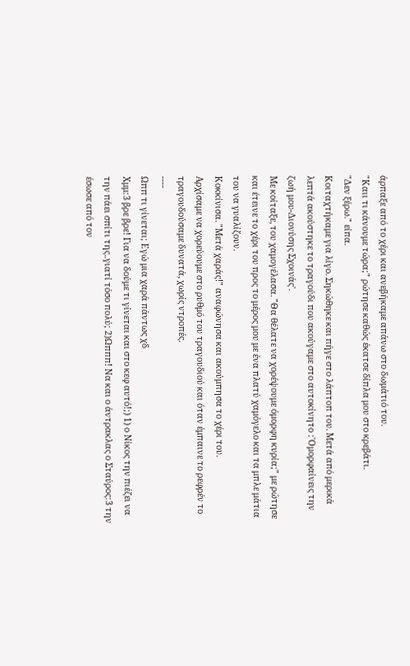άρπαξε από το χέρι και ανεβήκαμε απάνω στο δωμάτιό του.
"Καιι τι κάνουμε τώρα;" ρώτησε καθώς έκατσε δίπλα μου στο κρεβάτι.
"Δεν ξέρω." είπα.
Κοιταχτήκαμε για λίγο. Σηκώθηκε και πήγε στο λάπτοπ του. Μετά από μερικά λεπτά ακούστηκε το τραγούδι που ακούγαμε στο αυτοκίνητο :'Ομορφαίνεις την ζωή μου-Διονύσης Σχοινάς'.
Με κοίταξε, του χαμογέλασα. "Θα θέλατε να χορέψουμε όμορφη κυρία;" με ρώτησε και έτεινε το χέρι του προς το μέρος μου με ένα πλατύ χαμόγελο και τα μπλε μάτια του να γυαλίζουν.
Κοκκίνισα. "Μετά χαράς!" αναφώνησα και ακούμπησα το χέρι του.
Αρχίσαμε να χορεύουμε στο ρυθμό του τραγουδιού και όταν έμπαινε το ρεφρέν το τραγουδούσαμε δυνατά, χωρίς ντροπές.
----
Ωππ τι γίνεται; Εγώ μια χαρά πάντως χδ
Χμμ:3 βρε βρε! Για να δούμε τι γίνεται και στο κεφ αυτό!;) 1) ο Νίκος την πιέζει να την πάει σπίτι της..γιατί τόσο πολύ; 2)Ωπππ! Να και ο άντρακλας ο Σταύρος:3 την έσωσε από τον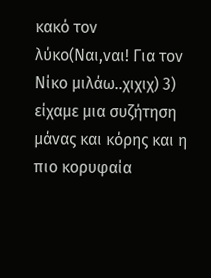κακό τον λύκο(Ναι,ναι! Για τον Νίκο μιλάω..χιχιχ) 3) είχαμε μια συζήτηση μάνας και κόρης και η πιο κορυφαία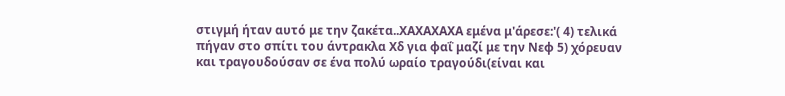στιγμή ήταν αυτό με την ζακέτα..ΧΑΧΑΧΑΧΑ εμένα μ'άρεσε:'( 4) τελικά πήγαν στο σπίτι του άντρακλα Χδ για φαΐ μαζί με την Νεφ 5) χόρευαν και τραγουδούσαν σε ένα πολύ ωραίο τραγούδι(είναι και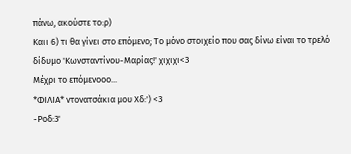πάνω, ακούστε το:ρ)
Καιι 6) τι θα γίνει στο επόμενο; Το μόνο στοιχείο που σας δίνω είναι το τρελό δίδυμο 'Κωνσταντίνου-Μαρίας!' χιχιχι<3
Μέχρι το επόμενοοο...
*ΦΙΛΙΑ* ντονατσάκια μου Χδ:') <3
-Ροδ:3'